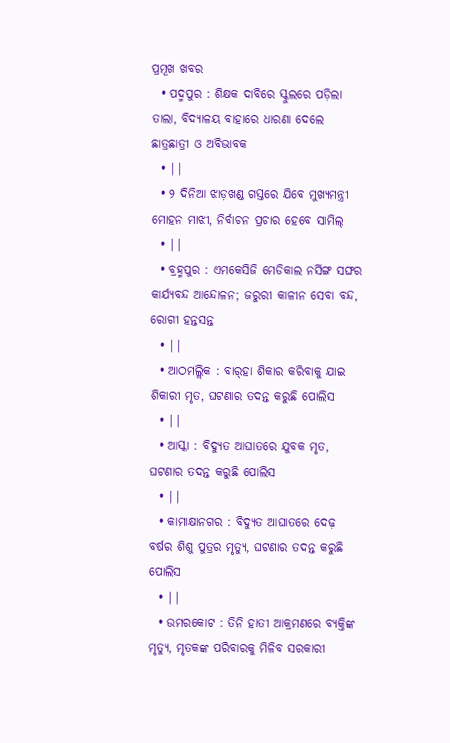ପ୍ରମୂଖ ଖବର
  • ପଦ୍ମପୁର : ଶିକ୍ଷକ ଦାବିରେ ସ୍କୁଲରେ ପଡ଼ିଲା ତାଲା, ବିଦ୍ୟାଳୟ ବାହାରେ ଧାରଣା ଦେଲେ ଛାତ୍ରଛାତ୍ରୀ ଓ ଅବିଭାବକ
  • ||
  • ୨ ଦିନିଆ ଝାଡ଼ଖଣ୍ଡ ଗସ୍ତରେ ଯିବେ ମୁଖ୍ୟମନ୍ତ୍ରୀ ମୋହନ ମାଝୀ, ନିର୍ବାଚନ ପ୍ରଚାର ହେବେ ସାମିଲ୍
  • ||
  • ବ୍ରହ୍ମପୁର : ଏମକେସିଜି ମେଡିକାଲ ନର୍ସିଙ୍ଗ ସଙ୍ଘର କାର୍ଯ୍ୟବନ୍ଦ ଆନ୍ଦୋଳନ; ଜରୁରୀ କାଳୀନ ସେବା ବନ୍ଦ, ରୋଗୀ ହନ୍ତସନ୍ତ
  • ||
  • ଆଠମଲ୍ଲିକ : ବାର୍‌ହା ଶିକାର କରିବାକୁ ଯାଇ ଶିକାରୀ ମୃତ, ଘଟଣାର ତଦନ୍ତ କରୁଛି ପୋଲିସ
  • ||
  • ଆସ୍କା : ବିଦ୍ୟୁତ ଆଘାତରେ ଯୁବକ ମୃତ, ଘଟଣାର ତଦନ୍ତ କରୁଛି ପୋଲିସ
  • ||
  • କାମାକ୍ଷାନଗର : ବିଦ୍ୟୁତ ଆଘାତରେ ଦେଢ଼ ବର୍ଷର ଶିଶୁ ପୁତ୍ରର ମୃତ୍ୟୁ, ଘଟଣାର ତଦନ୍ତ କରୁଛି ପୋଲିସ
  • ||
  • ଉମରକୋଟ : ତିନି ହାତୀ ଆକ୍ରମଣରେ ବ୍ୟକ୍ତିଙ୍କ ମୃତ୍ୟୁ, ମୃତକଙ୍କ ପରିବାରକୁ ମିଳିବ ସରକାରୀ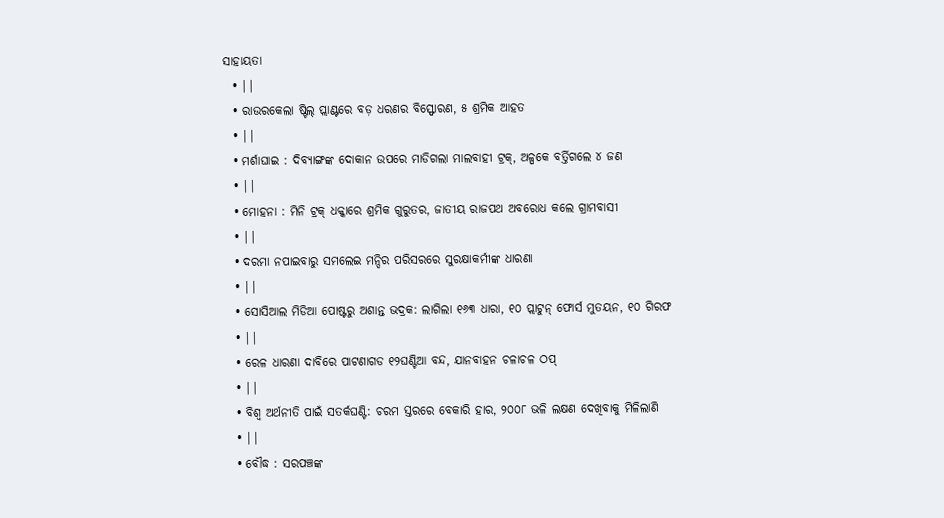ସାହାୟତା
  • ||
  • ରାଉରକେଲା ଷ୍ଟିଲ୍ ପ୍ଲାଣ୍ଟରେ ବଡ଼ ଧରଣର ବିସ୍ଫୋରଣ, ୫ ଶ୍ରମିକ ଆହତ
  • ||
  • ମର୍ଶାଘାଇ : ଦିବ୍ୟାଙ୍ଗଙ୍କ ଦୋକାନ ଉପରେ ମାଡିଗଲା ମାଲବାହୀ ଟ୍ରକ୍, ଅଳ୍ପକେ ବର୍ତ୍ତିଗଲେ ୪ ଜଣ
  • ||
  • ମୋହନା : ମିନି ଟ୍ରକ୍‌ ଧକ୍କାରେ ଶ୍ରମିକ ଗୁରୁତର, ଜାତୀୟ ରାଜପଥ ଅବରୋଧ କଲେ ଗ୍ରାମବାସୀ
  • ||
  • ଦରମା ନପାଇବାରୁ ସମଲେଇ ମନ୍ଦିର ପରିସରରେ ସୁରକ୍ଷାକର୍ମୀଙ୍କ ଧାରଣା
  • ||
  • ସୋସିଆଲ ମିଡିଆ ପୋଷ୍ଟରୁ ଅଶାନ୍ତ ଭଦ୍ରକ: ଲାଗିଲା ୧୬୩ ଧାରା, ୧୦ ପ୍ଲାଟୁନ୍‌ ଫୋର୍ସ ମୁତୟନ, ୧୦ ଗିରଫ
  • ||
  • ରେଳ ଧାରଣା ଦାବିରେ ପାଟଣାଗଡ ୧୨ଘଣ୍ଟିଆ ବନ୍ଦ, ଯାନବାହନ ଚଳାଚଳ ଠପ୍‌
  • ||
  • ବିଶ୍ୱ ଅର୍ଥନୀତି ପାଇଁ ସତର୍କଘଣ୍ଟି: ଚରମ ସ୍ତରରେ ବେକାରି ହାର, ୨୦୦୮ ଭଳି ଲକ୍ଷଣ ଦେଖିବାକୁ ମିଳିଲାଣି
  • ||
  • ବୌଦ୍ଧ : ସରପଞ୍ଚଙ୍କ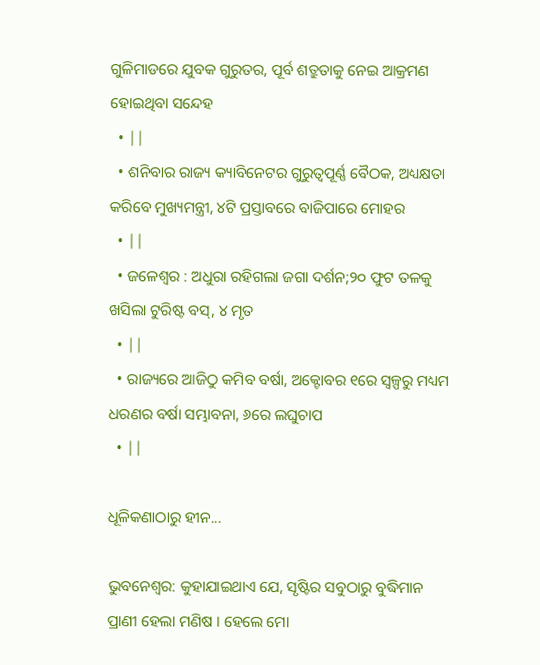ଗୁଳିମାଡରେ ଯୁବକ ଗୁରୁତର, ପୂର୍ବ ଶତ୍ରୁତାକୁ ନେଇ ଆକ୍ରମଣ ହୋଇଥିବା ସନ୍ଦେହ
  • ||
  • ଶନିବାର ରାଜ୍ୟ କ୍ୟାବିନେଟର ଗୁରୁତ୍ୱପୂର୍ଣ୍ଣ ବୈଠକ, ଅଧ୍ୟକ୍ଷତା କରିବେ ମୁଖ୍ୟମନ୍ତ୍ରୀ, ୪ଟି ପ୍ରସ୍ତାବରେ ବାଜିପାରେ ମୋହର
  • ||
  • ଜଳେଶ୍ୱର : ଅଧୁରା ରହିଗଲା ଜଗା ଦର୍ଶନ;୨୦ ଫୁଟ ତଳକୁ ଖସିଲା ଟୁରିଷ୍ଟ ବସ୍‌, ୪ ମୃତ
  • ||
  • ରାଜ୍ୟରେ ଆଜିଠୁ କମିବ ବର୍ଷା, ଅକ୍ଟୋବର ୧ରେ ସ୍ୱଳ୍ପରୁ ମଧ୍ୟମ ଧରଣର ବର୍ଷା ସମ୍ଭାବନା, ୬ରେ ଲଘୁଚାପ
  • ||

ଧୂଳିକଣାଠାରୁ ହୀନ...

ଭୁବନେଶ୍ୱର: କୁହାଯାଇଥାଏ ଯେ, ସୃଷ୍ଟିର ସବୁଠାରୁ ବୁଦ୍ଧିମାନ ପ୍ରାଣୀ ହେଲା ମଣିଷ । ହେଲେ ମୋ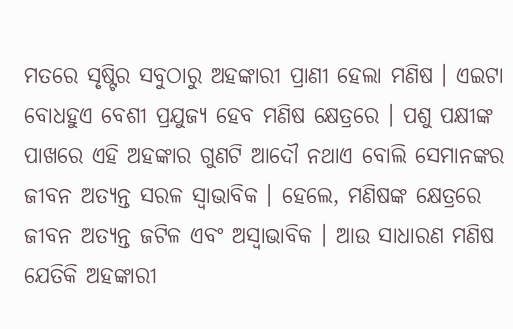ମତରେ ସୃଷ୍ଟିର ସବୁଠାରୁ ଅହଙ୍କାରୀ ପ୍ରାଣୀ ହେଲା ମଣିଷ । ଏଇଟା ବୋଧହୁଏ ବେଶୀ ପ୍ରଯୁଜ୍ୟ ହେବ ମଣିଷ କ୍ଷେତ୍ରରେ । ପଶୁ ପକ୍ଷୀଙ୍କ ପାଖରେ ଏହି ଅହଙ୍କାର ଗୁଣଟି ଆଦୌ ନଥାଏ ବୋଲି ସେମାନଙ୍କର ଜୀବନ ଅତ୍ୟନ୍ତ ସରଳ ସ୍ୱାଭାବିକ । ହେଲେ, ମଣିଷଙ୍କ କ୍ଷେତ୍ରରେ ଜୀବନ ଅତ୍ୟନ୍ତ ଜଟିଳ ଏବଂ ଅସ୍ୱାଭାବିକ । ଆଉ ସାଧାରଣ ମଣିଷ ଯେତିକି ଅହଙ୍କାରୀ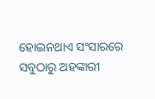ହୋଇନଥାଏ ସଂସାରରେ ସବୁଠାରୁ ଅହଙ୍କାରୀ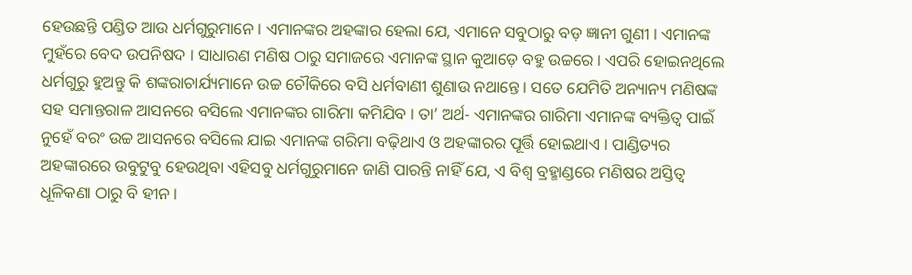ହେଉଛନ୍ତି ପଣ୍ଡିତ ଆଉ ଧର୍ମଗୁରୁମାନେ । ଏମାନଙ୍କର ଅହଙ୍କାର ହେଲା ଯେ, ଏମାନେ ସବୁଠାରୁ ବଡ଼ ଜ୍ଞାନୀ ଗୁଣୀ । ଏମାନଙ୍କ ମୁହଁରେ ବେଦ ଉପନିଷଦ । ସାଧାରଣ ମଣିଷ ଠାରୁ ସମାଜରେ ଏମାନଙ୍କ ସ୍ଥାନ କୁଆଡ଼େ ବହୁ ଉଚ୍ଚରେ । ଏପରି ହୋଇନଥିଲେ ଧର୍ମଗୁରୁ ହୁଅନ୍ତୁ କି ଶଙ୍କରାଚାର୍ଯ୍ୟମାନେ ଉଚ୍ଚ ଚୌକିରେ ବସି ଧର୍ମବାଣୀ ଶୁଣାଉ ନଥାନ୍ତେ । ସତେ ଯେମିତି ଅନ୍ୟାନ୍ୟ ମଣିଷଙ୍କ ସହ ସମାନ୍ତରାଳ ଆସନରେ ବସିଲେ ଏମାନଙ୍କର ଗାରିମା କମିଯିବ । ତା’ ଅର୍ଥ- ଏମାନଙ୍କର ଗାରିମା ଏମାନଙ୍କ ବ୍ୟକ୍ତିତ୍ୱ ପାଇଁ ନୁହେଁ ବରଂ ଉଚ୍ଚ ଆସନରେ ବସିଲେ ଯାଇ ଏମାନଙ୍କ ଗରିମା ବଢ଼ିଥାଏ ଓ ଅହଙ୍କାରର ପୂର୍ତ୍ତି ହୋଇଥାଏ । ପାଣ୍ଡିତ୍ୟର ଅହଙ୍କାରରେ ଉବୁଟୁବୁ ହେଉଥିବା ଏହିସବୁ ଧର୍ମଗୁରୁମାନେ ଜାଣି ପାରନ୍ତି ନାହିଁ ଯେ, ଏ ବିଶ୍ୱ ବ୍ରହ୍ମାଣ୍ଡରେ ମଣିଷର ଅସ୍ତିତ୍ୱ ଧୂଳିକଣା ଠାରୁ ବି ହୀନ ।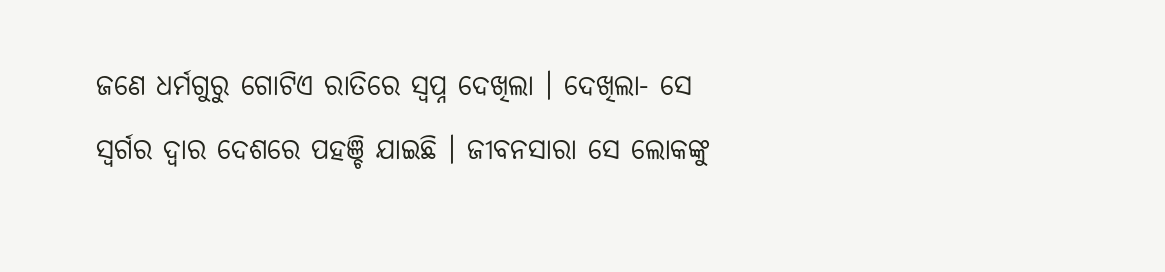ଜଣେ ଧର୍ମଗୁରୁ ଗୋଟିଏ ରାତିରେ ସ୍ୱପ୍ନ ଦେଖିଲା । ଦେଖିଲା- ସେ ସ୍ୱର୍ଗର ଦ୍ୱାର ଦେଶରେ ପହଞ୍ଚି ଯାଇଛି । ଜୀବନସାରା ସେ ଲୋକଙ୍କୁ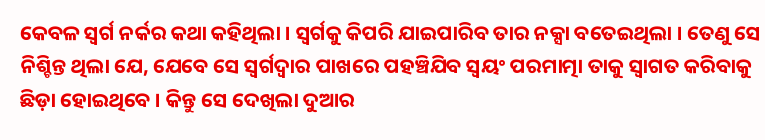କେବଳ ସ୍ୱର୍ଗ ନର୍କର କଥା କହିଥିଲା । ସ୍ୱର୍ଗକୁ କିପରି ଯାଇପାରିବ ତାର ନକ୍ସା ବତେଇଥିଲା । ତେଣୁ ସେ ନିଶ୍ଚିନ୍ତ ଥିଲା ଯେ, ଯେବେ ସେ ସ୍ୱର୍ଗଦ୍ୱାର ପାଖରେ ପହଞ୍ଚିଯିବ ସ୍ୱୟଂ ପରମାତ୍ମା ତାକୁ ସ୍ୱାଗତ କରିବାକୁ ଛିଡ଼ା ହୋଇଥିବେ । କିନ୍ତୁ ସେ ଦେଖିଲା ଦୁଆର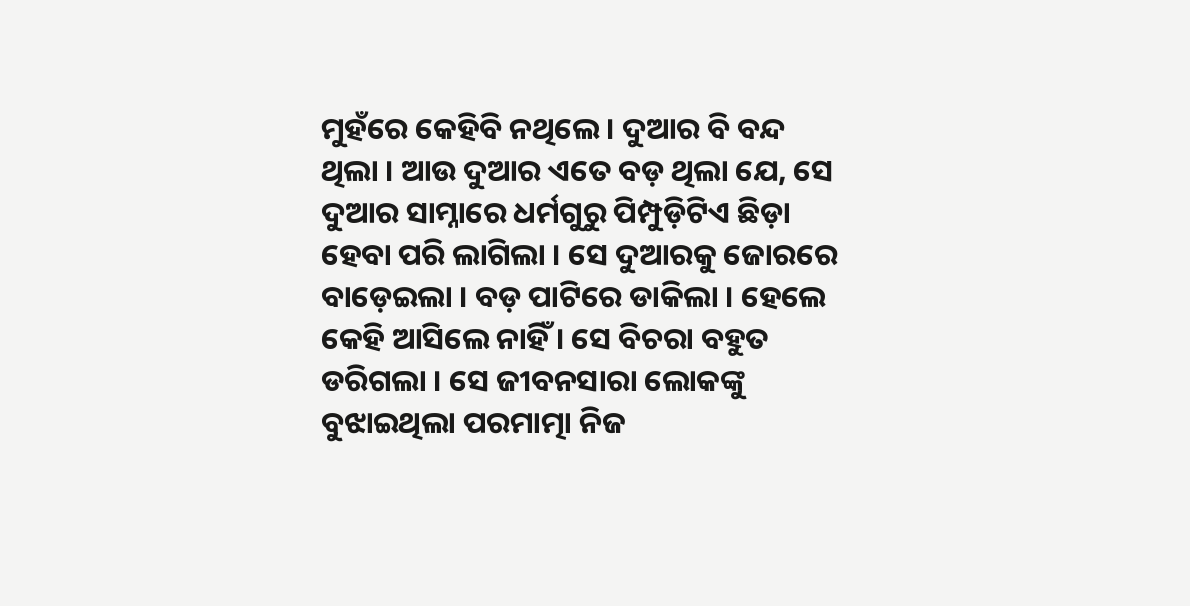ମୁହଁରେ କେହିବି ନଥିଲେ । ଦୁଆର ବି ବନ୍ଦ ଥିଲା । ଆଉ ଦୁଆର ଏତେ ବଡ଼ ଥିଲା ଯେ, ସେ ଦୁଆର ସାମ୍ନାରେ ଧର୍ମଗୁରୁ ପିମ୍ପୁଡ଼ିଟିଏ ଛିଡ଼ା ହେବା ପରି ଲାଗିଲା । ସେ ଦୁଆରକୁ ଜୋରରେ ବାଡ଼େଇଲା । ବଡ଼ ପାଟିରେ ଡାକିଲା । ହେଲେ କେହି ଆସିଲେ ନାହିଁ । ସେ ବିଚରା ବହୁତ ଡରିଗଲା । ସେ ଜୀବନସାରା ଲୋକଙ୍କୁ ବୁଝାଇଥିଲା ପରମାତ୍ମା ନିଜ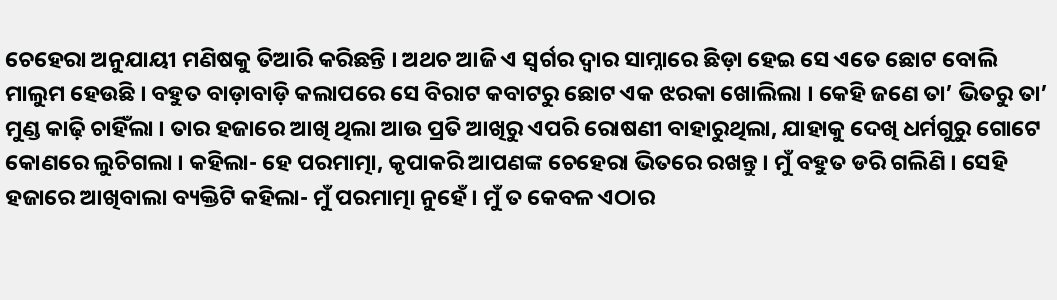ଚେହେରା ଅନୁଯାୟୀ ମଣିଷକୁ ତିଆରି କରିଛନ୍ତି । ଅଥଚ ଆଜି ଏ ସ୍ୱର୍ଗର ଦ୍ୱାର ସାମ୍ନାରେ ଛିଡ଼ା ହେଇ ସେ ଏତେ ଛୋଟ ବୋଲି ମାଲୁମ ହେଉଛି । ବହୁତ ବାଡ଼ାବାଡ଼ି କଲାପରେ ସେ ବିରାଟ କବାଟରୁ ଛୋଟ ଏକ ଝରକା ଖୋଲିଲା । କେହି ଜଣେ ତା’ ଭିତରୁ ତା’ ମୁଣ୍ଡ କାଢ଼ି ଚାହିଁଲା । ତାର ହଜାରେ ଆଖି ଥିଲା ଆଉ ପ୍ରତି ଆଖିରୁ ଏପରି ରୋଷଣୀ ବାହାରୁଥିଲା, ଯାହାକୁ ଦେଖି ଧର୍ମଗୁରୁ ଗୋଟେ କୋଣରେ ଲୁଚିଗଲା । କହିଲା- ହେ ପରମାତ୍ମା, କୃପାକରି ଆପଣଙ୍କ ଚେହେରା ଭିତରେ ରଖନ୍ତୁ । ମୁଁ ବହୁତ ଡରି ଗଲିଣି । ସେହି ହଜାରେ ଆଖିବାଲା ବ୍ୟକ୍ତିଟି କହିଲା- ମୁଁ ପରମାତ୍ମା ନୁହେଁ । ମୁଁ ତ କେବଳ ଏଠାର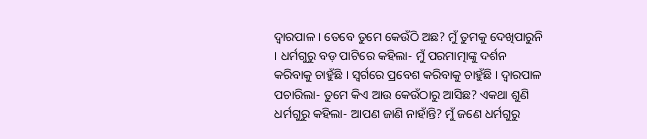ଦ୍ୱାରପାଳ । ତେବେ ତୁମେ କେଉଁଠି ଅଛ? ମୁଁ ତୁମକୁ ଦେଖିପାରୁନି । ଧର୍ମଗୁରୁ ବଡ଼ ପାଟିରେ କହିଲା- ମୁଁ ପରମାତ୍ମାଙ୍କୁ ଦର୍ଶନ କରିବାକୁ ଚାହୁଁଛି । ସ୍ୱର୍ଗରେ ପ୍ରବେଶ କରିବାକୁ ଚାହୁଁଛି । ଦ୍ୱାରପାଳ ପଚାରିଲା- ତୁମେ କିଏ ଆଉ କେଉଁଠାରୁ ଆସିଛ? ଏକଥା ଶୁଣି ଧର୍ମଗୁରୁ କହିଲା- ଆପଣ ଜାଣି ନାହାଁନ୍ତି? ମୁଁ ଜଣେ ଧର୍ମଗୁରୁ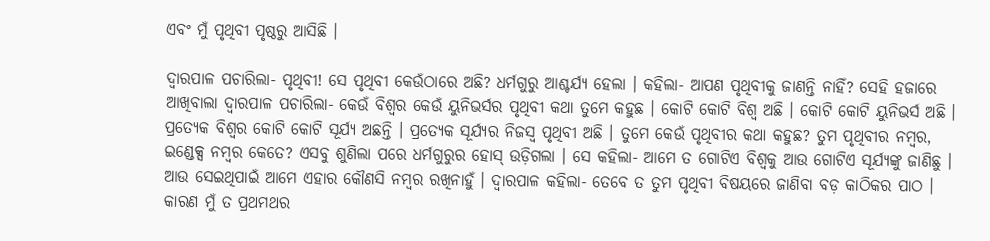ଏବଂ ମୁଁ ପୃଥିବୀ ପୃଷ୍ଠରୁ ଆସିଛି ।

ଦ୍ୱାରପାଳ ପଚାରିଲା- ପୃଥିବୀ! ସେ ପୃଥିବୀ କେଉଁଠାରେ ଅଛି? ଧର୍ମଗୁରୁ ଆଶ୍ଚର୍ଯ୍ୟ ହେଲା । କହିଲା- ଆପଣ ପୃଥିବୀକୁ ଜାଣନ୍ତି ନାହିଁ? ସେହି ହଜାରେ ଆଖିବାଲା ଦ୍ୱାରପାଳ ପଚାରିଲା- କେଉଁ ବିଶ୍ୱର କେଉଁ ୟୁନିଭର୍ସର ପୃଥିବୀ କଥା ତୁମେ କହୁଛ । କୋଟି କୋଟି ବିଶ୍ୱ ଅଛି । କୋଟି କୋଟି ୟୁନିଭର୍ସ ଅଛି । ପ୍ରତ୍ୟେକ ବିଶ୍ୱର କୋଟି କୋଟି ସୂର୍ଯ୍ୟ ଅଛନ୍ତି । ପ୍ରତ୍ୟେକ ସୂର୍ଯ୍ୟର ନିଜସ୍ୱ ପୃଥିବୀ ଅଛି । ତୁମେ କେଉଁ ପୃଥିବୀର କଥା କହୁଛ? ତୁମ ପୃଥିବୀର ନମ୍ବର, ଇଣ୍ଡେକ୍ସ ନମ୍ବର କେତେ? ଏସବୁ ଶୁଣିଲା ପରେ ଧର୍ମଗୁରୁର ହୋସ୍‌ ଉଡ଼ିଗଲା । ସେ କହିଲା- ଆମେ ତ ଗୋଟିଏ ବିଶ୍ୱକୁ ଆଉ ଗୋଟିଏ ସୂର୍ଯ୍ୟଙ୍କୁ ଜାଣିଛୁ । ଆଉ ସେଇଥିପାଇଁ ଆମେ ଏହାର କୌଣସି ନମ୍ବର ରଖିନାହୁଁ । ଦ୍ୱାରପାଳ କହିଲା- ତେବେ ତ ତୁମ ପୃଥିବୀ ବିଷୟରେ ଜାଣିବା ବଡ଼ କାଠିକର ପାଠ । କାରଣ ମୁଁ ତ ପ୍ରଥମଥର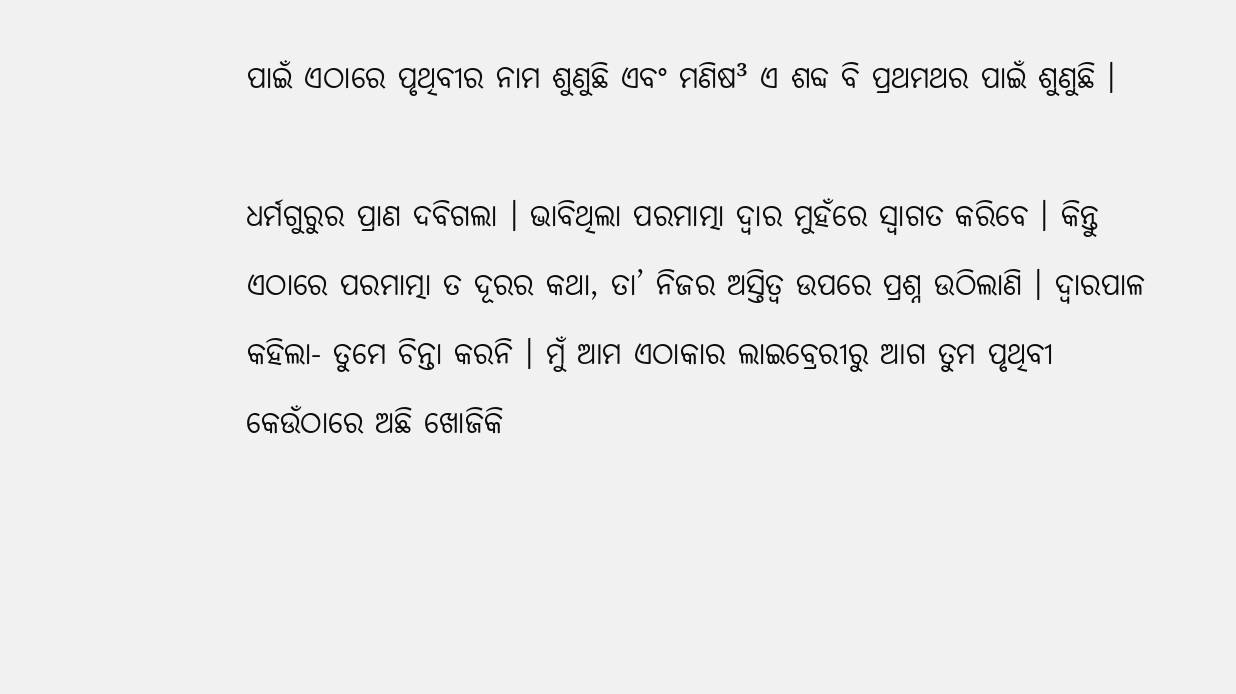ପାଇଁ ଏଠାରେ ପୃଥିବୀର ନାମ ଶୁଣୁଛି ଏବଂ ମଣିଷ³ ଏ ଶବ୍ଦ ବି ପ୍ରଥମଥର ପାଇଁ ଶୁଣୁଛି ।

ଧର୍ମଗୁରୁର ପ୍ରାଣ ଦବିଗଲା । ଭାବିଥିଲା ପରମାତ୍ମା ଦ୍ୱାର ମୁହଁରେ ସ୍ୱାଗତ କରିବେ । କିନ୍ତୁ ଏଠାରେ ପରମାତ୍ମା ତ ଦୂରର କଥା, ତା’ ନିଜର ଅସ୍ତିତ୍ୱ ଉପରେ ପ୍ରଶ୍ନ ଉଠିଲାଣି । ଦ୍ୱାରପାଳ କହିଲା- ତୁମେ ଚିନ୍ତା କରନି । ମୁଁ ଆମ ଏଠାକାର ଲାଇବ୍ରେରୀରୁ ଆଗ ତୁମ ପୃଥିବୀ କେଉଁଠାରେ ଅଛି ଖୋଜିକି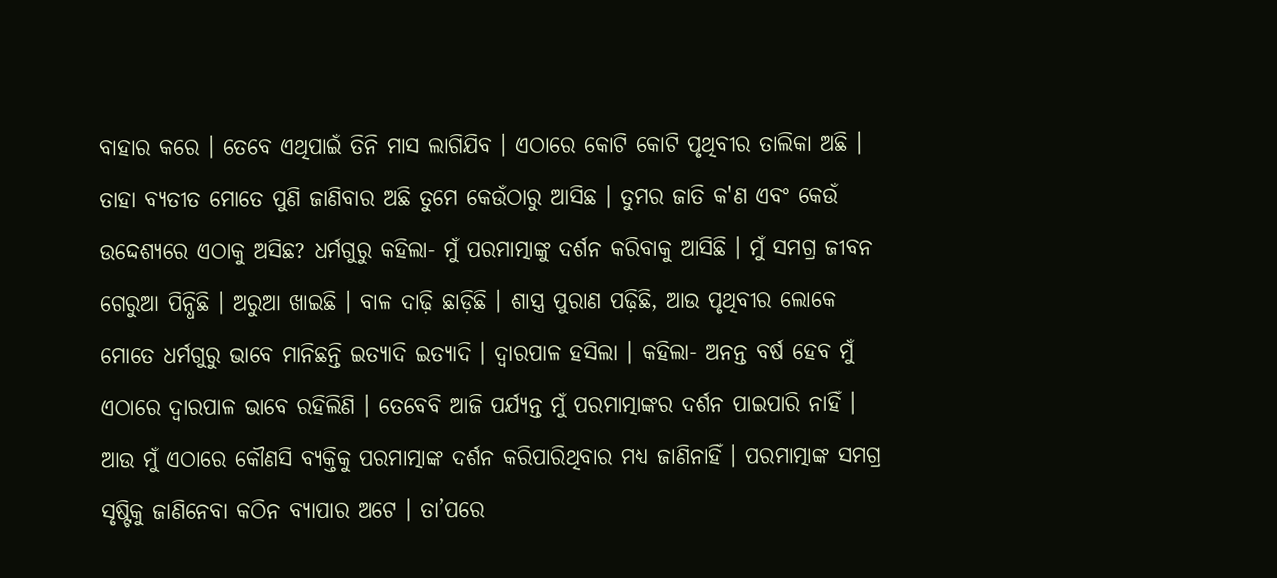ବାହାର କରେ । ତେବେ ଏଥିପାଇଁ ତିନି ମାସ ଲାଗିଯିବ । ଏଠାରେ କୋଟି କୋଟି ପୃଥିବୀର ତାଲିକା ଅଛି । ତାହା ବ୍ୟତୀତ ମୋତେ ପୁଣି ଜାଣିବାର ଅଛି ତୁମେ କେଉଁଠାରୁ ଆସିଛ । ତୁମର ଜାତି କ'ଣ ଏବଂ କେଉଁ ଉଦ୍ଦେଶ୍ୟରେ ଏଠାକୁ ଅସିଛ? ଧର୍ମଗୁରୁ କହିଲା- ମୁଁ ପରମାତ୍ମାଙ୍କୁ ଦର୍ଶନ କରିବାକୁ ଆସିଛି । ମୁଁ ସମଗ୍ର ଜୀବନ ଗେରୁଆ ପିନ୍ଧିଛି । ଅରୁଆ ଖାଇଛି । ବାଳ ଦାଢ଼ି ଛାଡ଼ିଛି । ଶାସ୍ତ୍ର ପୁରାଣ ପଢ଼ିଛି, ଆଉ ପୃଥିବୀର ଲୋକେ ମୋତେ ଧର୍ମଗୁରୁ ଭାବେ ମାନିଛନ୍ତି ଇତ୍ୟାଦି ଇତ୍ୟାଦି । ଦ୍ୱାରପାଳ ହସିଲା । କହିଲା- ଅନନ୍ତ ବର୍ଷ ହେବ ମୁଁ ଏଠାରେ ଦ୍ୱାରପାଳ ଭାବେ ରହିଲିଣି । ତେବେବି ଆଜି ପର୍ଯ୍ୟନ୍ତ ମୁଁ ପରମାତ୍ମାଙ୍କର ଦର୍ଶନ ପାଇପାରି ନାହିଁ । ଆଉ ମୁଁ ଏଠାରେ କୌଣସି ବ୍ୟକ୍ତିକୁ ପରମାତ୍ମାଙ୍କ ଦର୍ଶନ କରିପାରିଥିବାର ମଧ୍ୟ ଜାଣିନାହିଁ । ପରମାତ୍ମାଙ୍କ ସମଗ୍ର ସୃଷ୍ଟିକୁ ଜାଣିନେବା କଠିନ ବ୍ୟାପାର ଅଟେ । ତା’ପରେ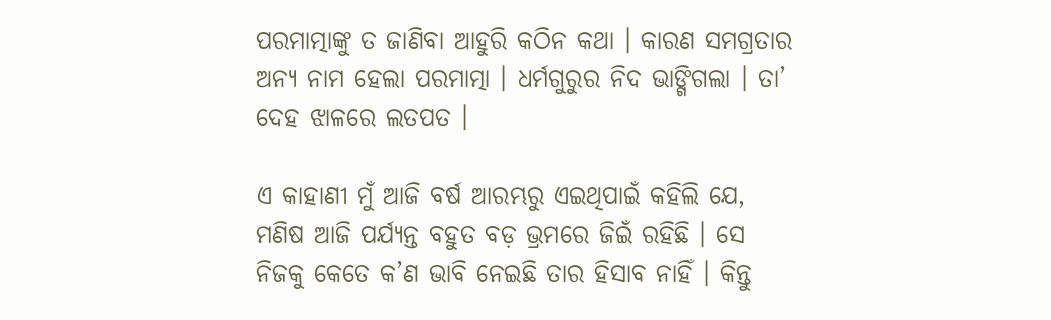ପରମାତ୍ମାଙ୍କୁ ତ ଜାଣିବା ଆହୁରି କଠିନ କଥା । କାରଣ ସମଗ୍ରତାର ଅନ୍ୟ ନାମ ହେଲା ପରମାତ୍ମା । ଧର୍ମଗୁରୁର ନିଦ ଭାଙ୍ଗିଗଲା । ତା’ ଦେହ ଝାଳରେ ଲତପତ ।

ଏ କାହାଣୀ ମୁଁ ଆଜି ବର୍ଷ ଆରମ୍ଭରୁ ଏଇଥିପାଇଁ କହିଲି ଯେ, ମଣିଷ ଆଜି ପର୍ଯ୍ୟନ୍ତ ବହୁତ ବଡ଼ ଭ୍ରମରେ ଜିଇଁ ରହିଛି । ସେ ନିଜକୁ କେତେ କ’ଣ ଭାବି ନେଇଛି ତାର ହିସାବ ନାହିଁ । କିନ୍ତୁ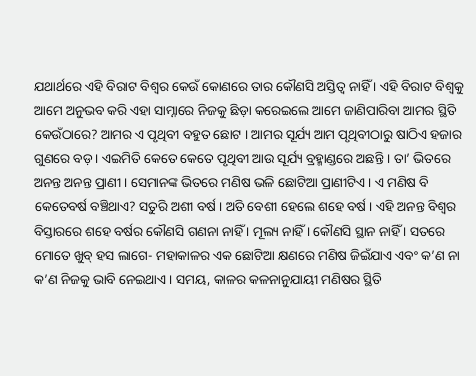ଯଥାର୍ଥରେ ଏହି ବିରାଟ ବିଶ୍ୱର କେଉଁ କୋଣରେ ତାର କୌଣସି ଅସ୍ତିତ୍ୱ ନାହିଁ । ଏହି ବିରାଟ ବିଶ୍ୱକୁ ଆମେ ଅନୁଭବ କରି ଏହା ସାମ୍ନାରେ ନିଜକୁ ଛିଡ଼ା କରେଇଲେ ଆମେ ଜାଣିପାରିବା ଆମର ସ୍ଥିତି କେଉଁଠାରେ? ଆମର ଏ ପୃଥିବୀ ବହୁତ ଛୋଟ । ଆମର ସୂର୍ଯ୍ୟ ଆମ ପୃଥିବୀଠାରୁ ଷାଠିଏ ହଜାର ଗୁଣରେ ବଡ଼ । ଏଇମିତି କେତେ କେତେ ପୃଥିବୀ ଆଉ ସୂର୍ଯ୍ୟ ବ୍ରହ୍ମାଣ୍ଡରେ ଅଛନ୍ତି । ତା’ ଭିତରେ ଅନନ୍ତ ଅନନ୍ତ ପ୍ରାଣୀ । ସେମାନଙ୍କ ଭିତରେ ମଣିଷ ଭଳି ଛୋଟିଆ ପ୍ରାଣୀଟିଏ । ଏ ମଣିଷ ବି କେତେବର୍ଷ ବଞ୍ଚିଥାଏ? ସତୁରି ଅଶୀ ବର୍ଷ । ଅତି ବେଶୀ ହେଲେ ଶହେ ବର୍ଷ । ଏହି ଅନନ୍ତ ବିଶ୍ୱର ବିସ୍ତାରରେ ଶହେ ବର୍ଷର କୌଣସି ଗଣନା ନାହିଁ । ମୂଲ୍ୟ ନାହିଁ । କୌଣସି ସ୍ଥାନ ନାହିଁ । ସତରେ ମୋତେ ଖୁବ୍‌ ହସ ଲାଗେ- ମହାକାଳର ଏକ ଛୋଟିଆ କ୍ଷଣରେ ମଣିଷ ଜିଇଁଯାଏ ଏବଂ କ’ଣ ନା କ’ଣ ନିଜକୁ ଭାବି ନେଇଥାଏ । ସମୟ, କାଳର କଳନାନୁଯାୟୀ ମଣିଷର ସ୍ଥିତି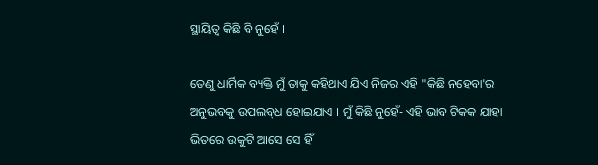ସ୍ଥାୟିତ୍ୱ କିଛି ବି ନୁହେଁ ।

ତେଣୁ ଧାର୍ମିକ ବ୍ୟକ୍ତି ମୁଁ ତାକୁ କହିଥାଏ ଯିଏ ନିଜର ଏହି "କିଛି ନହେବା'ର ଅନୁଭବକୁ ଉପଲବ୍‌ଧ ହୋଇଯାଏ । ମୁଁ କିଛି ନୁହେଁ- ଏହି ଭାବ ଟିକକ ଯାହା ଭିତରେ ଉକୁଟି ଆସେ ସେ ହିଁ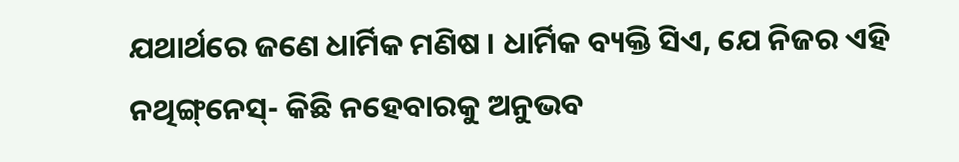ଯଥାର୍ଥରେ ଜଣେ ଧାର୍ମିକ ମଣିଷ । ଧାର୍ମିକ ବ୍ୟକ୍ତି ସିଏ, ଯେ ନିଜର ଏହି ନଥିଙ୍ଗ୍‌ନେସ୍‌- କିଛି ନହେବାରକୁ ଅନୁଭବ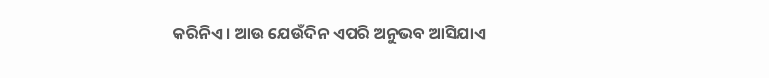କରିନିଏ । ଆଉ ଯେଉଁଦିନ ଏପରି ଅନୁଭବ ଆସିଯାଏ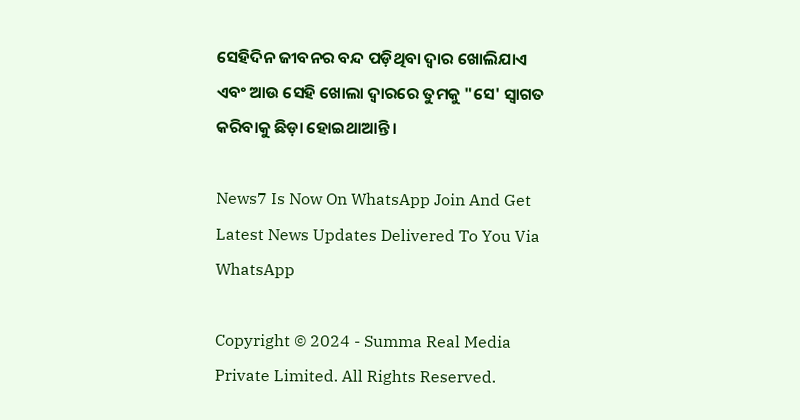ସେହିଦିନ ଜୀବନର ବନ୍ଦ ପଡ଼ିଥିବା ଦ୍ୱାର ଖୋଲିଯାଏ ଏବଂ ଆଉ ସେହି ଖୋଲା ଦ୍ୱାରରେ ତୁମକୁ "ସେ' ସ୍ୱାଗତ କରିବାକୁ ଛିଡ଼ା ହୋଇଥାଆନ୍ତି ।

News7 Is Now On WhatsApp Join And Get Latest News Updates Delivered To You Via WhatsApp

Copyright © 2024 - Summa Real Media Private Limited. All Rights Reserved.